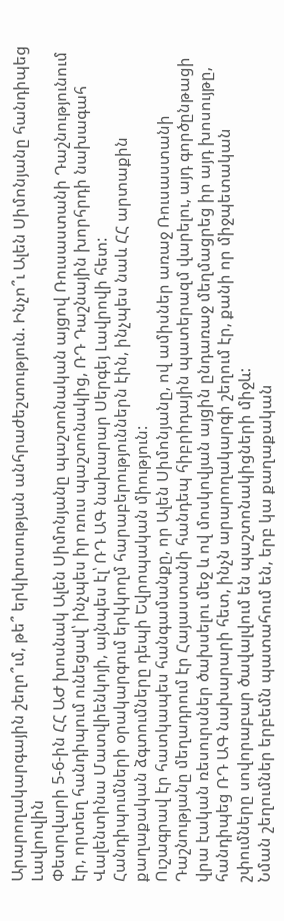Արարողակարգային շեղո՞ւմ, թե՞ երկխոսության անհրաժեշտություն. Ինչո՞ւ Ալեն Սիմոնյանը հանդիպեց Լավրովին
Փետրվարի 5-6-ին ՀՀ ԱԺ խոսնակ Ալեն Սիմոնյանը պաշտոնական այցով Ռուսաստանի Դաշնությունում էր, որտեղ հանդիպում ունեցավ՝ ինչպես իր ռուս պաշտոնակից, ՌԴ Դաշնային խորհրդի նախագահ Վալենտինա Մատվիենկոյի, այնպես էլ՝ ՌԴ ԱԳ նախարար Սերգեյ Լավրովի հետ:
Հանդիպումների օրակարգում երկկողմ հարաբերություններն էին, ինչպես նաև ՀՀ արտաքին քաղաքական ձգտումները դեպի Եվրոպական միություն:
Ուշագրավ էր հատկապես հանգամանքը, որ Ալեն Սիմոնյանը, ով ամիսներ առաջ Ռուսաստանի Դաշնությանը մեղադրում էր Հայաստանի հանդեպ հիբրիդային պատերազմ վարելու, այդ գործընթացի վրա էական ռեսուրսներ ծախսելու մեջ և ով մոսկովյան այցին ընդառաջ մեղմացրեց իր այդ խոսույթը, հանդիպեց ՌԴ ԱԳ նախարարի հետ, ինչն արարողակարգի շեղում էր, քանի որ միջպետական շփումները սովորաբար ծավալվում են պաշտոնակիցների միջև:
Նման շեղումներ երբեմն պատահում են, երբ կա քաղաքական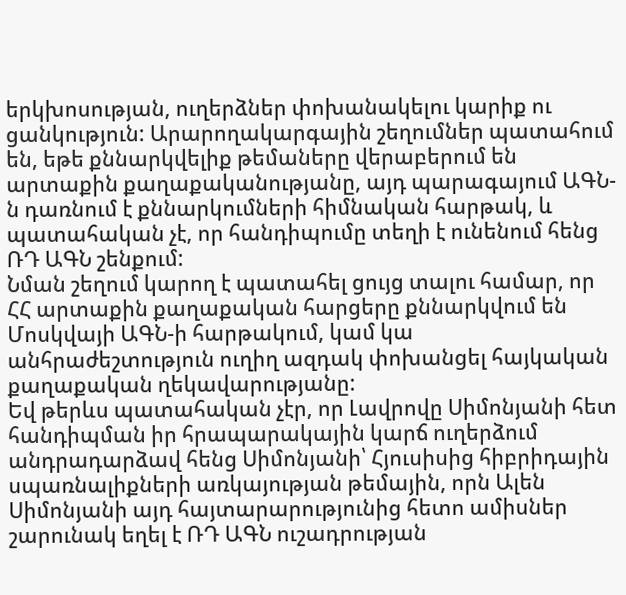երկխոսության, ուղերձներ փոխանակելու կարիք ու ցանկություն: Արարողակարգային շեղումներ պատահում են, եթե քննարկվելիք թեմաները վերաբերում են արտաքին քաղաքականությանը, այդ պարագայում ԱԳՆ-ն դառնում է քննարկումների հիմնական հարթակ, և պատահական չէ, որ հանդիպումը տեղի է ունենում հենց ՌԴ ԱԳՆ շենքում:
Նման շեղում կարող է պատահել ցույց տալու համար, որ ՀՀ արտաքին քաղաքական հարցերը քննարկվում են Մոսկվայի ԱԳՆ-ի հարթակում, կամ կա անհրաժեշտություն ուղիղ ազդակ փոխանցել հայկական քաղաքական ղեկավարությանը:
Եվ թերևս պատահական չէր, որ Լավրովը Սիմոնյանի հետ հանդիպման իր հրապարակային կարճ ուղերձում անդրադարձավ հենց Սիմոնյանի՝ Հյուսիսից հիբրիդային սպառնալիքների առկայության թեմային, որն Ալեն Սիմոնյանի այդ հայտարարությունից հետո ամիսներ շարունակ եղել է ՌԴ ԱԳՆ ուշադրության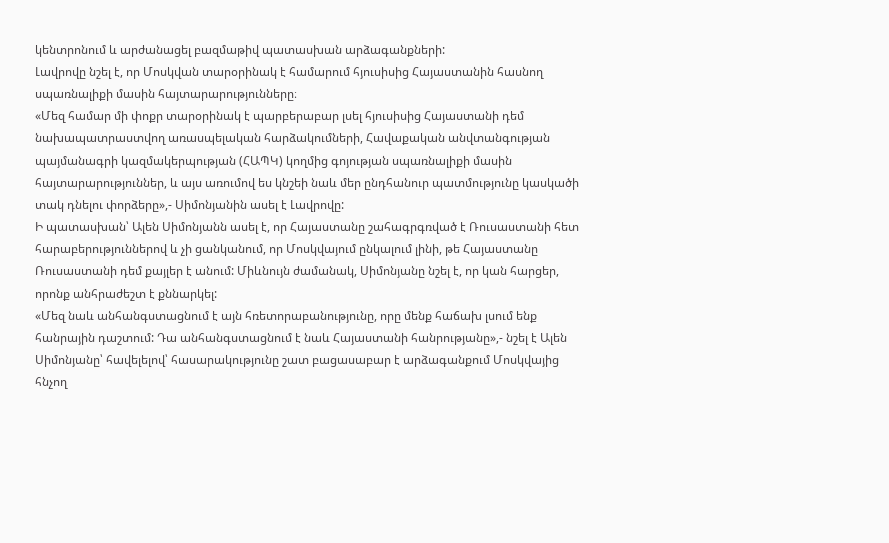կենտրոնում և արժանացել բազմաթիվ պատասխան արձագանքների:
Լավրովը նշել է, որ Մոսկվան տարօրինակ է համարում հյուսիսից Հայաստանին հասնող սպառնալիքի մասին հայտարարությունները։
«Մեզ համար մի փոքր տարօրինակ է պարբերաբար լսել հյուսիսից Հայաստանի դեմ նախապատրաստվող առասպելական հարձակումների, Հավաքական անվտանգության պայմանագրի կազմակերպության (ՀԱՊԿ) կողմից գոյության սպառնալիքի մասին հայտարարություններ, և այս առումով ես կնշեի նաև մեր ընդհանուր պատմությունը կասկածի տակ դնելու փորձերը»,- Սիմոնյանին ասել է Լավրովը:
Ի պատասխան՝ Ալեն Սիմոնյանն ասել է, որ Հայաստանը շահագրգռված է Ռուսաստանի հետ հարաբերություններով և չի ցանկանում, որ Մոսկվայում ընկալում լինի, թե Հայաստանը Ռուսաստանի դեմ քայլեր է անում: Միևնույն ժամանակ, Սիմոնյանը նշել է, որ կան հարցեր, որոնք անհրաժեշտ է քննարկել:
«Մեզ նաև անհանգստացնում է այն հռետորաբանությունը, որը մենք հաճախ լսում ենք հանրային դաշտում: Դա անհանգստացնում է նաև Հայաստանի հանրությանը»,- նշել է Ալեն Սիմոնյանը՝ հավելելով՝ հասարակությունը շատ բացասաբար է արձագանքում Մոսկվայից հնչող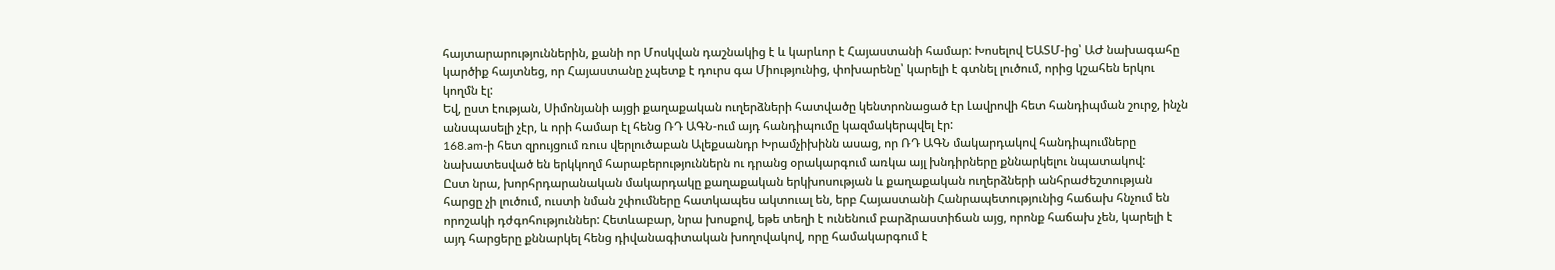հայտարարություններին, քանի որ Մոսկվան դաշնակից է և կարևոր է Հայաստանի համար: Խոսելով ԵԱՏՄ-ից՝ ԱԺ նախագահը կարծիք հայտնեց, որ Հայաստանը չպետք է դուրս գա Միությունից, փոխարենը՝ կարելի է գտնել լուծում, որից կշահեն երկու կողմն էլ:
Եվ, ըստ էության, Սիմոնյանի այցի քաղաքական ուղերձների հատվածը կենտրոնացած էր Լավրովի հետ հանդիպման շուրջ, ինչն անսպասելի չէր, և որի համար էլ հենց ՌԴ ԱԳՆ-ում այդ հանդիպումը կազմակերպվել էր:
168.am-ի հետ զրույցում ռուս վերլուծաբան Ալեքսանդր Խրամչիխինն ասաց, որ ՌԴ ԱԳՆ մակարդակով հանդիպումները նախատեսված են երկկողմ հարաբերություններն ու դրանց օրակարգում առկա այլ խնդիրները քննարկելու նպատակով:
Ըստ նրա, խորհրդարանական մակարդակը քաղաքական երկխոսության և քաղաքական ուղերձների անհրաժեշտության հարցը չի լուծում, ուստի նման շփումները հատկապես ակտուալ են, երբ Հայաստանի Հանրապետությունից հաճախ հնչում են որոշակի դժգոհություններ: Հետևաբար, նրա խոսքով, եթե տեղի է ունենում բարձրաստիճան այց, որոնք հաճախ չեն, կարելի է այդ հարցերը քննարկել հենց դիվանագիտական խողովակով, որը համակարգում է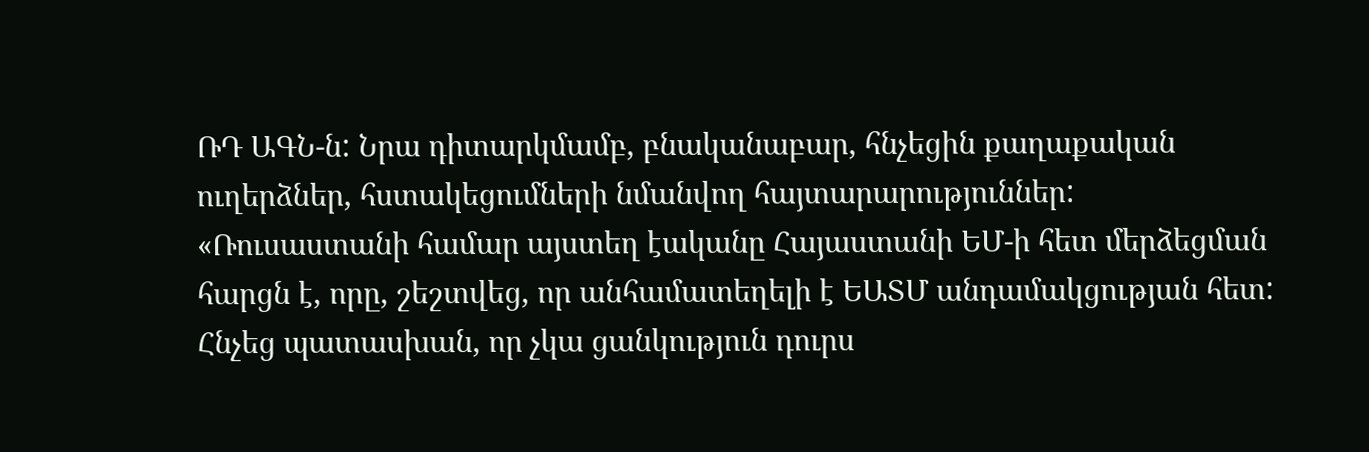ՌԴ ԱԳՆ-ն: Նրա դիտարկմամբ, բնականաբար, հնչեցին քաղաքական ուղերձներ, հստակեցումների նմանվող հայտարարություններ:
«Ռուսաստանի համար այստեղ էականը Հայաստանի ԵՄ-ի հետ մերձեցման հարցն է, որը, շեշտվեց, որ անհամատեղելի է ԵԱՏՄ անդամակցության հետ: Հնչեց պատասխան, որ չկա ցանկություն դուրս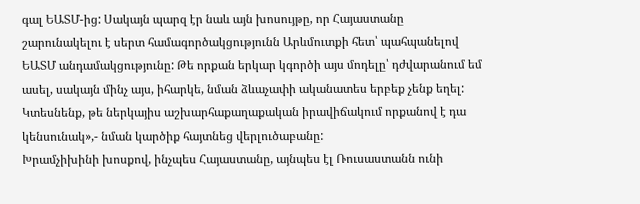գալ ԵԱՏՄ-ից: Սակայն պարզ էր նաև այն խոսույթը, որ Հայաստանը շարունակելու է սերտ համագործակցությունն Արևմուտքի հետ՝ պահպանելով ԵԱՏՄ անդամակցությունը: Թե որքան երկար կգործի այս մոդելը՝ դժվարանում եմ ասել, սակայն մինչ այս, իհարկե, նման ձևաչափի ականատես երբեք չենք եղել: Կտեսնենք, թե ներկայիս աշխարհաքաղաքական իրավիճակում որքանով է դա կենսունակ»,- նման կարծիք հայտնեց վերլուծաբանը:
Խրամչիխինի խոսքով, ինչպես Հայաստանը, այնպես էլ Ռուսաստանն ունի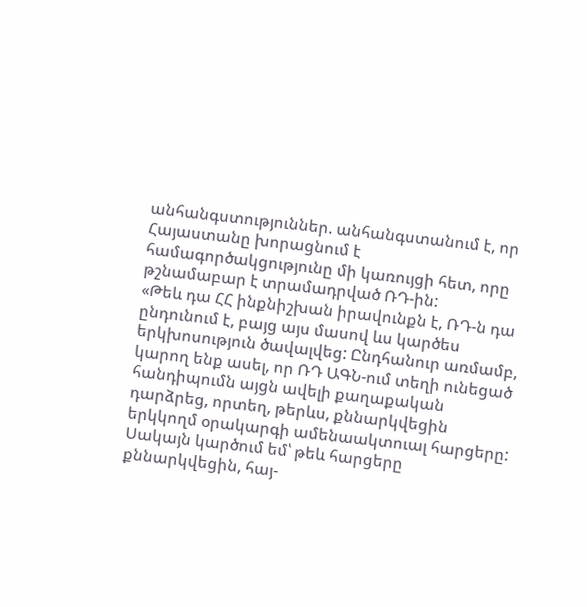անհանգստություններ. անհանգստանում է, որ Հայաստանը խորացնում է համագործակցությունը մի կառույցի հետ, որը թշնամաբար է տրամադրված ՌԴ-ին:
«Թեև դա ՀՀ ինքնիշխան իրավունքն է, ՌԴ-ն դա ընդունում է, բայց այս մասով ևս կարծես երկխոսություն ծավալվեց: Ընդհանուր առմամբ, կարող ենք ասել, որ ՌԴ ԱԳՆ-ում տեղի ունեցած հանդիպումն այցն ավելի քաղաքական դարձրեց, որտեղ, թերևս, քննարկվեցին երկկողմ օրակարգի ամենաակտուալ հարցերը: Սակայն կարծում եմ՝ թեև հարցերը քննարկվեցին, հայ-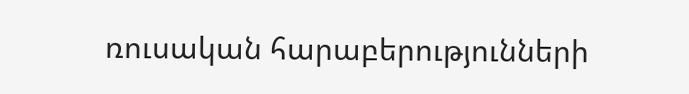ռուսական հարաբերությունների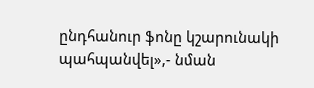ընդհանուր ֆոնը կշարունակի պահպանվել»,- նման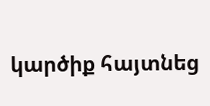կարծիք հայտնեց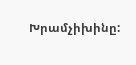Խրամչիխինը: